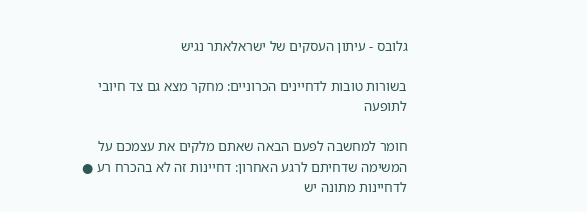גלובס - עיתון העסקים של ישראלאתר נגיש

בשורות טובות לדחיינים הכרוניים: מחקר מצא גם צד חיובי לתופעה

חומר למחשבה לפעם הבאה שאתם מלקים את עצמכם על המשימה שדחיתם לרגע האחרון: דחיינות זה לא בהכרח רע ● לדחיינות מתונה יש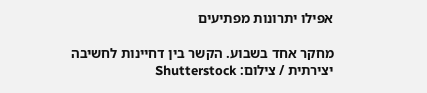אפילו יתרונות מפתיעים

מחקר אחד בשבוע. הקשר בין דחיינות לחשיבה יצירתית / צילום: Shutterstock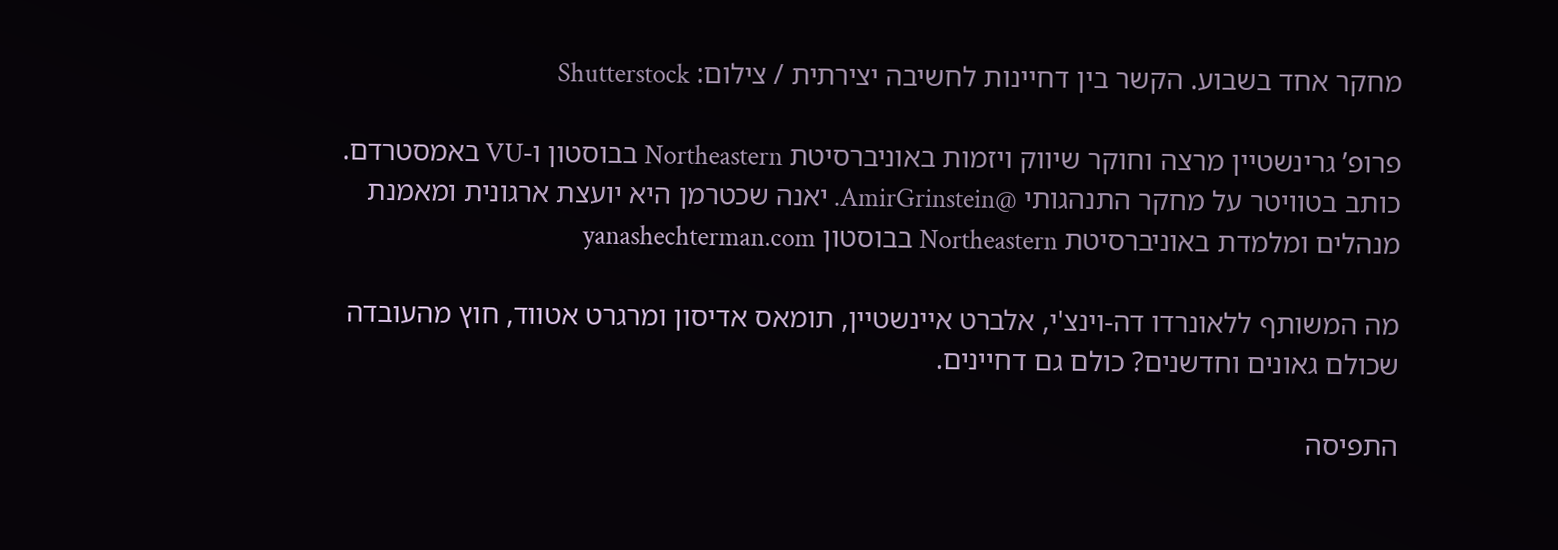מחקר אחד בשבוע. הקשר בין דחיינות לחשיבה יצירתית / צילום: Shutterstock

פרופ’ גרינשטיין מרצה וחוקר שיווק ויזמות באוניברסיטת Northeastern בבוסטון ו-VU באמסטרדם. כותב בטוויטר על מחקר התנהגותי @AmirGrinstein. יאנה שכטרמן היא יועצת ארגונית ומאמנת מנהלים ומלמדת באוניברסיטת Northeastern בבוסטון yanashechterman.com

מה המשותף ללאונרדו דה-וינצ'י, אלברט איינשטיין, תומאס אדיסון ומרגרט אטווד, חוץ מהעובדה שכולם גאונים וחדשנים? כולם גם דחיינים.

התפיסה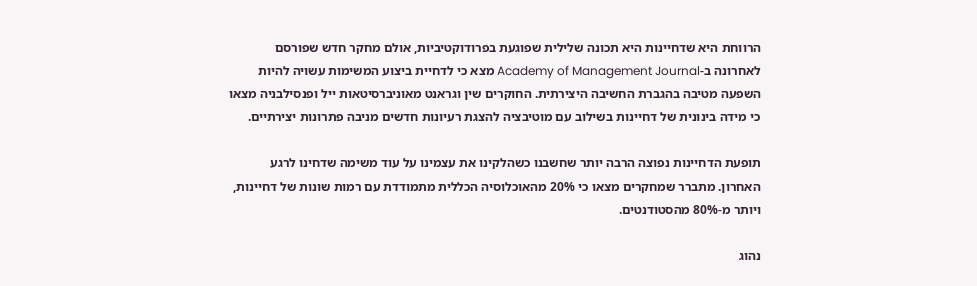הרווחת היא שדחיינות היא תכונה שלילית שפוגעת בפרודוקטיביות, אולם מחקר חדש שפורסם לאחרונה ב-Academy of Management Journal מצא כי לדחיית ביצוע המשימות עשויה להיות השפעה מטיבה בהגברת החשיבה היצירתית. החוקרים שין וגראנט מאוניברסיטאות ייל ופנסילבניה מצאו כי מידה בינונית של דחיינות בשילוב עם מוטיבציה להצגת רעיונות חדשים מניבה פתרונות יצירתיים.

תופעת הדחיינות נפוצה הרבה יותר שחשבנו כשהלקינו את עצמינו על עוד משימה שדחינו לרגע האחרון. מתברר שמחקרים מצאו כי 20% מהאוכלוסיה הכללית מתמודדת עם רמות שונות של דחיינות, ויותר מ-80% מהסטודנטים.

נהוג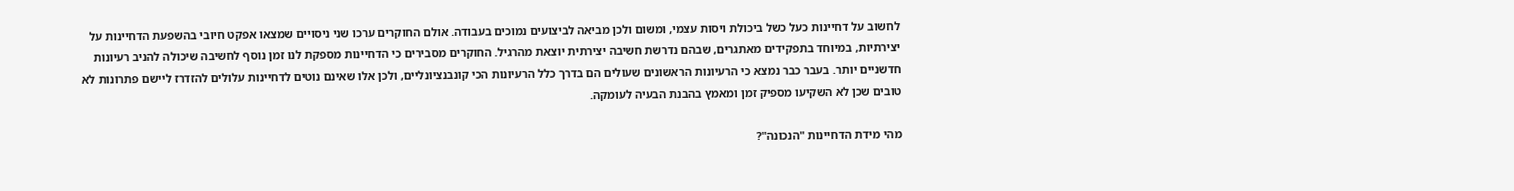לחשוב על דחיינות כעל כשל ביכולת ויסות עצמי, ומשום ולכן מביאה לביצועים נמוכים בעבודה. אולם החוקרים ערכו שני ניסויים שמצאו אפקט חיובי בהשפעת הדחיינות על יצירתיות, במיוחד בתפקידים מאתגרים, שבהם נדרשת חשיבה יצירתית יוצאת מהרגיל. החוקרים מסבירים כי הדחיינות מספקת לנו זמן נוסף לחשיבה שיכולה להניב רעיונות חדשניים יותר. בעבר כבר נמצא כי הרעיונות הראשונים שעולים הם בדרך כלל הרעיונות הכי קונבנציונליים, ולכן אלו שאינם נוטים לדחיינות עלולים להזדרז ליישם פתרונות לא טובים שכן לא השקיעו מספיק זמן ומאמץ בהבנת הבעיה לעומקה.

מהי מידת הדחיינות "הנכונה"?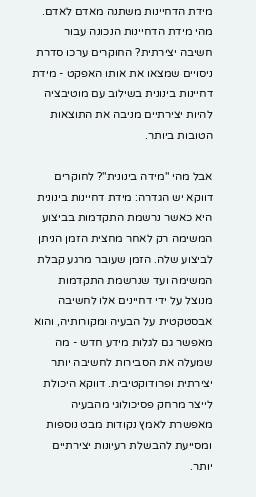מידת הדחיינות משתנה מאדם לאדם. מהי מידת הדחיינות הנכונה עבור חשיבה יצירתית? החוקרים ערכו סדרת ניסויים שמצאו את אותו האפקט - מידת דחיינות בינונית בשילוב עם מוטיבציה להיות יצירתיים מניבה את התוצאות הטובות ביותר.

אבל מהי "מידה בינונית"? לחוקרים דווקא יש הגדרה: מידת דחיינות בינונית היא כאשר נרשמת התקדמות בביצוע המשימה רק לאחר מחצית הזמן הניתן לביצוע שלה. הזמן שעובר מרגע קבלת המשימה ועד שנרשמת התקדמות מנוצל על ידי דחיינים אלו לחשיבה אבסטקטית על הבעיה ומקורותיה, והוא מאפשר גם לגלות מידע חדש - מה שמעלה את הסבירות לחשיבה יותר יצירתית ופרודוקטיבית. דווקא היכולת לייצר מרחק פסיכולוגי מהבעיה מאפשרת לאמץ נקודות מבט נוספות ומסייעת להבשלת רעיונות יצירתיים יותר.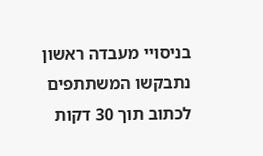בניסויי מעבדה ראשון נתבקשו המשתתפים לכתוב תוך 30 דקות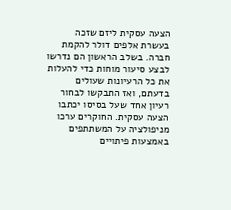הצעה עסקית ליזם שזכה בעשרת אלפים דולר להקמת חברה. בשלב הראשון הם נדרשו לבצע סיעור מוחות כדי להעלות את כל הרעיונות שעולים בדעתם, ואז התבקשו לבחור רעיון אחד שעל בסיסו יכתבו הצעה עסקית. החוקרים ערכו מניפולציה על המשתתפים באמצעות פיתויים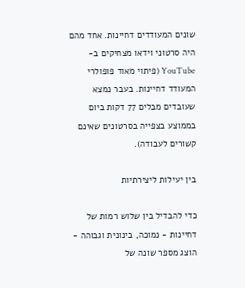שונים המעודדים דחיינות. אחד מהם היה סרטוני וידאו מצחיקים ב-YouTube (פיתוי מאוד פופולרי המעודד דחיינות. בעבר נמצא שעובדים מבלים 77 דקות ביום בממוצע בצפייה בסרטונים שאינם קשורים לעבודה).

בין יעילות ליצירתיות

כדי להבדיל בין שלוש רמות של דחיינות - נמוכה, בינונית וגבוהה - הוצג מספר שונה של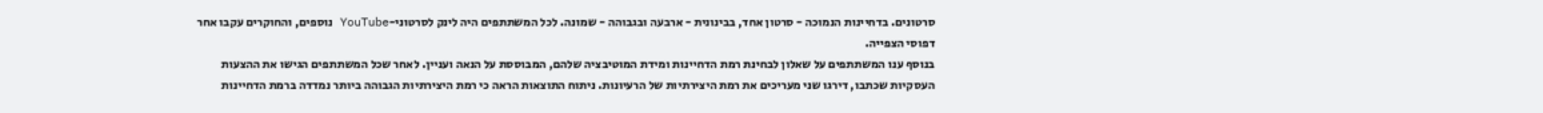סרטונים. בדחיינות הנמוכה - סרטון אחד, בבינונית - ארבעה ובגבוהה - שמונה. לכל המשתתפים היה לינק לסרטוני-YouTube נוספים, והחוקרים עקבו אחר דפוסי הצפייה.
בנוסף ענו המשתתפים על שאלון לבחינת רמת הדחיינות ומידת המוטיבציה שלהם, המבוססת על הנאה ועניין. לאחר שכל המשתתפים הגישו את ההצעות העסקיות שכתבו, דירגו שני מעריכים את רמת היצירתיות של הרעיונות. ניתוח התוצאות הראה כי רמת היצירתיות הגבוהה ביותר נמדדה ברמת הדחיינות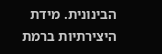הבינונית. מידת היצירתיות ברמת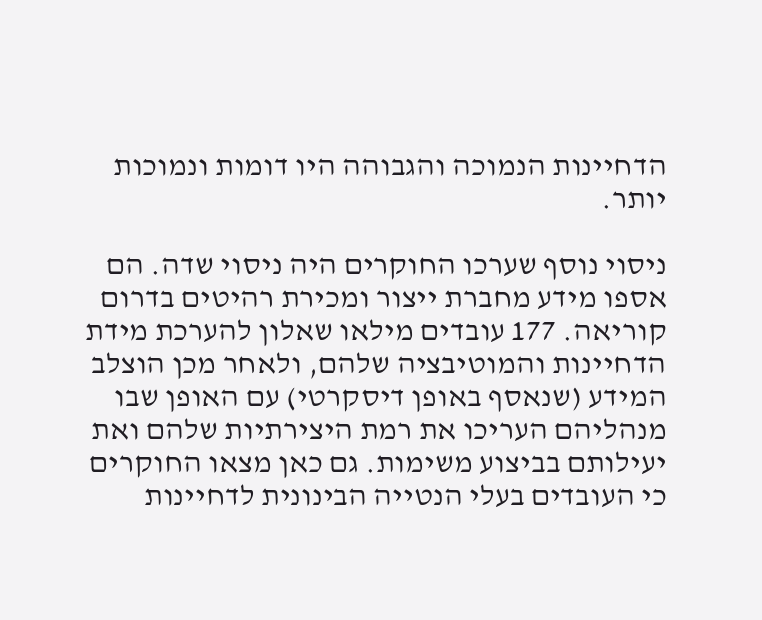הדחיינות הנמוכה והגבוהה היו דומות ונמוכות יותר.

ניסוי נוסף שערכו החוקרים היה ניסוי שדה. הם אספו מידע מחברת ייצור ומכירת רהיטים בדרום קוריאה. 177 עובדים מילאו שאלון להערכת מידת הדחיינות והמוטיבציה שלהם, ולאחר מכן הוצלב המידע (שנאסף באופן דיסקרטי) עם האופן שבו מנהליהם העריכו את רמת היצירתיות שלהם ואת יעילותם בביצוע משימות. גם כאן מצאו החוקרים כי העובדים בעלי הנטייה הבינונית לדחיינות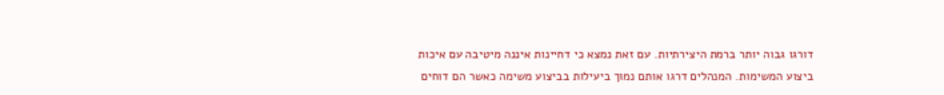דורגו גבוה יותר ברמת היצירתיות. עם זאת נמצא כי דחיינות איננה מיטיבה עם איכות ביצוע המשימות. המנהלים דרגו אותם נמוך ביעילות בביצוע משימה כאשר הם דוחים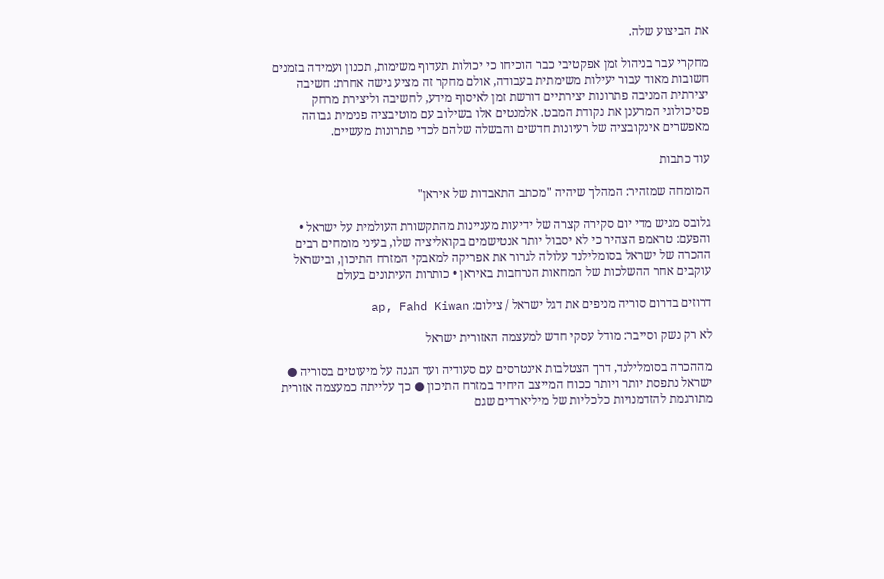את הביצוע שלה.

מחקרי עבר בניהול זמן אפקטיבי כבר הוכיחו כי יכולות תעדוף משימות, תכנון ועמידה בזמנים חשובות מאוד עבור יעילות משימתית בעבודה, אולם מחקר זה מציע גישה אחרת: חשיבה יצירתית המניבה פתרונות יצירתיים דורשת זמן לאיסוף מידע, לחשיבה וליצירת מרחק פסיכולוגי המרענן את נקודת המבט. אלמנטים אלו בשילוב עם מוטיבציה פנימית גבוהה מאפשרים אינקובציה של רעיונות חדשים והבשלה שלהם לכדי פתרונות מעשיים.

עוד כתבות

המומחה שמזהיר: המהלך שיהיה "מכתב התאבדות של איראן"

גלובס מגיש מדי יום סקירה קצרה של ידיעות מעניינות מהתקשורת העולמית על ישראל • והפעם: טראמפ הצהיר כי לא יסבול יותר אנטישמים בקואליציה שלו, בעיני מומחים רבים ההכרה של ישראל בסומלילנד עלולה לגרור את אפריקה למאבקי המזרח התיכון, ובישראל עוקבים אחר ההשלכות של המחאות הנרחבות באיראן • כותרות העיתונים בעולם

דרוזים בדרום סוריה מניפים את דגל ישראל / צילום: ap, Fahd Kiwan

לא רק נשק וסייבר: מודל עסקי חדש למעצמה האזורית ישראל

מההכרה בסומלילנד, דרך הצטלבות אינטרסים עם סעודיה ועד הגנה על מיעוטים בסוריה ● ישראל נתפסת יותר ויותר ככוח המייצב היחיד במזרח התיכון ● כך עלייתה כמעצמה אזורית מתורגמת להזדמנויות כלכליות של מיליארדים שגם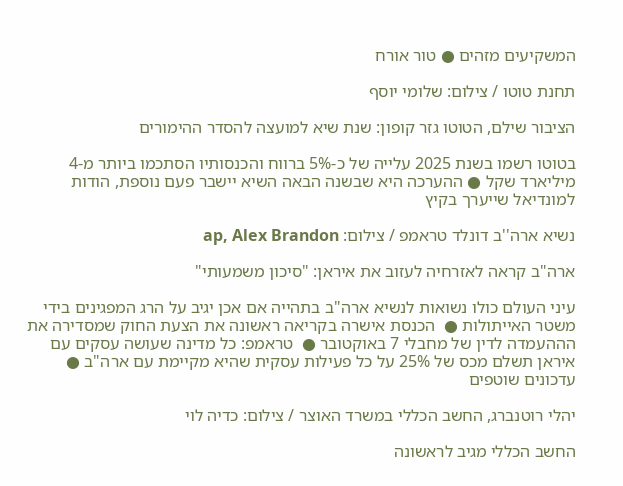המשקיעים מזהים ● טור אורח

תחנת טוטו / צילום: שלומי יוסף

הציבור שילם, הטוטו גזר קופון: שנת שיא למועצה להסדר ההימורים

בטוטו רשמו בשנת 2025 עלייה של כ-5% ברווח והכנסותיו הסתכמו ביותר מ-4 מיליארד שקל ● ההערכה היא שבשנה הבאה השיא יישבר פעם נוספת, הודות למונדיאל שייערך בקיץ

נשיא ארה''ב דונלד טראמפ / צילום: ap, Alex Brandon

ארה"ב קראה לאזרחיה לעזוב את איראן: "סיכון משמעותי"

עיני העולם כולו נשואות לנשיא ארה"ב בתהייה אם אכן יגיב על הרג המפגינים בידי משטר האייתולות ●  הכנסת אישרה בקריאה ראשונה את הצעת החוק שמסדירה את הההעמדה לדין של מחבלי 7 באוקטובר ●  טראמפ: כל מדינה שעושה עסקים עם איראן תשלם מכס של 25% על כל פעילות עסקית שהיא מקיימת עם ארה"ב ● עדכונים שוטפים

יהלי רוטנברג, החשב הכללי במשרד האוצר / צילום: כדיה לוי

החשב הכללי מגיב לראשונה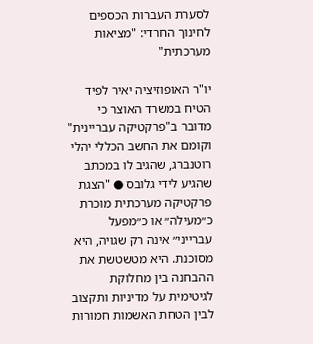לסערת העברות הכספים לחינוך החרדי: "מציאות מערכתית"

יו"ר האופוזיציה יאיר לפיד הטיח במשרד האוצר כי מדובר ב"פרקטיקה עבריינית" וקומם את החשב הכללי יהלי רוטנברג, שהגיב לו במכתב שהגיע לידי גלובס ● "הצגת פרקטיקה מערכתית מוכרת כ״מעילה״ או כ״מפעל עברייני״ אינה רק שגויה, היא מסוכנת. היא מטשטשת את ההבחנה בין מחלוקת לגיטימית על מדיניות ותקצוב לבין הטחת האשמות חמורות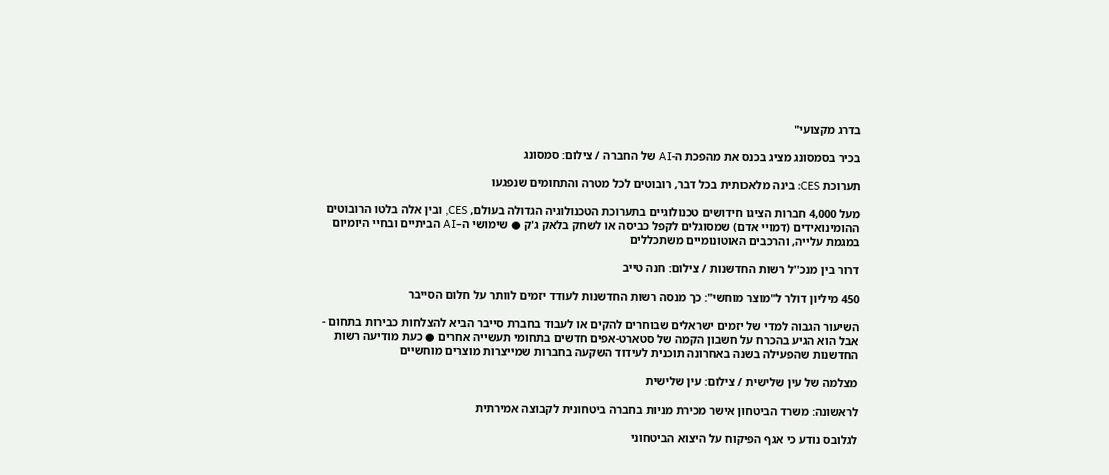בדרג מקצועי"

בכיר בסמסונג מציג בכנס את מהפכת ה-AI של החברה / צילום: סמסונג

תערוכת CES: בינה מלאכותית בכל דבר, רובוטים לכל מטרה והתחומים שנפגעו

מעל 4,000 חברות הציגו חידושים טכנולוגיים בתערוכת הטכנולוגיה הגדולה בעולם, CES, ובין אלה בלטו הרובוטים ההומינואידים (דמויי אדם) שמסוגלים לקפל כביסה או לשחק בלאק ג'ק ● שימושי ה–AI הביתיים ובחיי היומיום במגמת עלייה, והרכבים האוטונומיים משתכללים

דרור בין מנכ''ל רשות החדשנות / צילום: חנה טייב

450 מיליון דולר ל"מוצר מוחשי": כך מנסה רשות החדשנות לעודד יזמים לוותר על חלום הסייבר

השיעור הגבוה למדי של יזמים ישראלים שבוחרים להקים או לעבוד בחברת סייבר הביא להצלחות כבירות בתחום - אבל הוא הגיע בהכרח על חשבון הקמה של סטארט-אפים חדשים בתחומי תעשייה אחרים ● כעת מודיעה רשות החדשנות שהפעילה בשנה באחרונה תוכנית לעידוד השקעה בחברות שמייצרות מוצרים מוחשיים

מצלמה של עין שלישית / צילום: עין שלישית

לראשונה: משרד הביטחון אישר מכירת מניות בחברה ביטחונית לקבוצה אמירתית

לגלובס נודע כי אגף הפיקוח על היצוא הביטחוני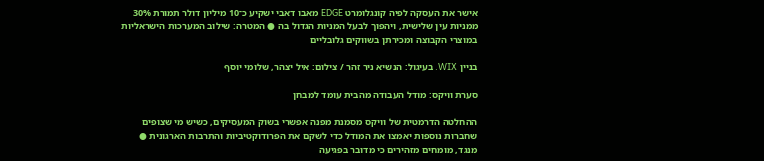אישר את העסקה לפיה קונגלומרט EDGE מאבו דאבי ישקיע כ־10 מיליון דולר תמורת 30% ממניות עין שלישית, ויהפוך לבעל המניות הגדול בה ● המטרה: שילוב המערכות הישראליות במוצרי הקבוצה ומכירתן בשווקים גלובליים

בניין WIX. בעיגול: הנשיא ניר זהר / צילום: איל יצהר, שלומי יוסף

סערת וויקס: מודל העבודה מהבית עומד למבחן

ההחלטה הדרמטית של וויקס מסמנת מפנה אפשרי בשוק המעסיקים, כשיש מי שצופים שחברות נוספות יאמצו את המודל כדי לשקם את הפרודוקטיביות והתרבות הארגונית ● מנגד, מומחים מזהירים כי מדובר בפגיעה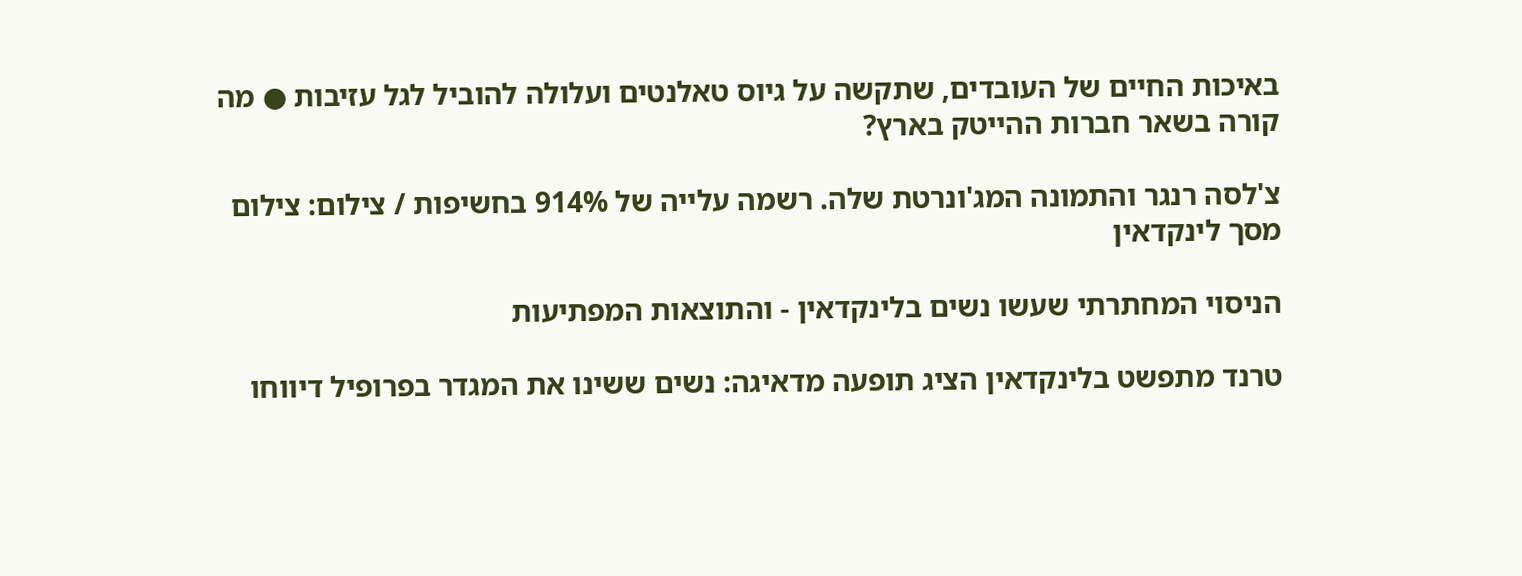באיכות החיים של העובדים, שתקשה על גיוס טאלנטים ועלולה להוביל לגל עזיבות ● מה קורה בשאר חברות ההייטק בארץ?

צ'לסה רנגר והתמונה המג'ונרטת שלה. רשמה עלייה של 914% בחשיפות / צילום: צילום מסך לינקדאין

הניסוי המחתרתי שעשו נשים בלינקדאין - והתוצאות המפתיעות

טרנד מתפשט בלינקדאין הציג תופעה מדאיגה: נשים ששינו את המגדר בפרופיל דיווחו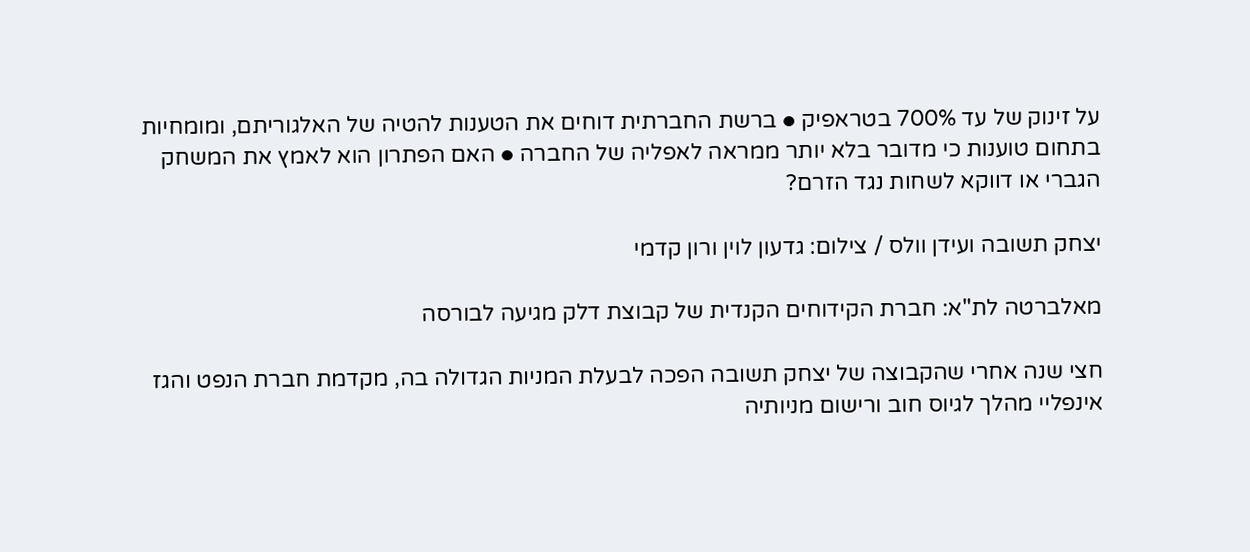על זינוק של עד 700% בטראפיק ● ברשת החברתית דוחים את הטענות להטיה של האלגוריתם, ומומחיות בתחום טוענות כי מדובר בלא יותר ממראה לאפליה של החברה ● האם הפתרון הוא לאמץ את המשחק הגברי או דווקא לשחות נגד הזרם?

יצחק תשובה ועידן וולס / צילום: גדעון לוין ורון קדמי

מאלברטה לת"א: חברת הקידוחים הקנדית של קבוצת דלק מגיעה לבורסה

חצי שנה אחרי שהקבוצה של יצחק תשובה הפכה לבעלת המניות הגדולה בה, מקדמת חברת הנפט והגז אינפליי מהלך לגיוס חוב ורישום מניותיה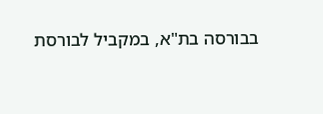בבורסה בת"א, במקביל לבורסת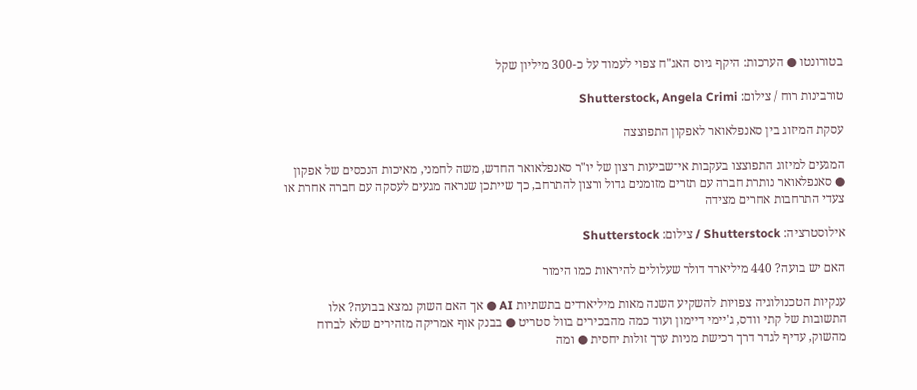בטורונטו ● הערכות: היקף גיוס האג"ח צפוי לעמוד על כ-300 מיליון שקל

טורבינות רוח / צילום: Shutterstock, Angela Crimi

עסקת המיזוג בין סאנפלאואר לאפקון התפוצצה

המגעים למיזוג התפוצצו בעקבות אי־שביעות רצון של יו"ר סאנפלאואר החדש, משה לחמני, מאיכות הנכסים של אפקון ● סאנפלאואר נותרת חברה עם תזרים מזומנים גדול ורצון להתרחב, כך שייתכן שנראה מגעים לעסקה עם חברה אחרת או צעדי התרחבות אחרים מצידה

אילוסטרציה: Shutterstock / צילום: Shutterstock

האם יש בועה? 440 מיליארד דולר שעלולים להיראות כמו הימור

ענקיות הטכנולוגיה צפויות להשקיע השנה מאות מיליארדים בתשתיות AI ● אך האם השוק נמצא בבועה? אלו התשובות של קתי וודס, ג'יימי דיימון ועוד כמה מהבכירים בוול סטריט ● בבנק אוף אמריקה מזהירים שלא לברוח מהשוק, עדיף לגדר דרך רכישת מניות ערך זולות יחסית ● ומה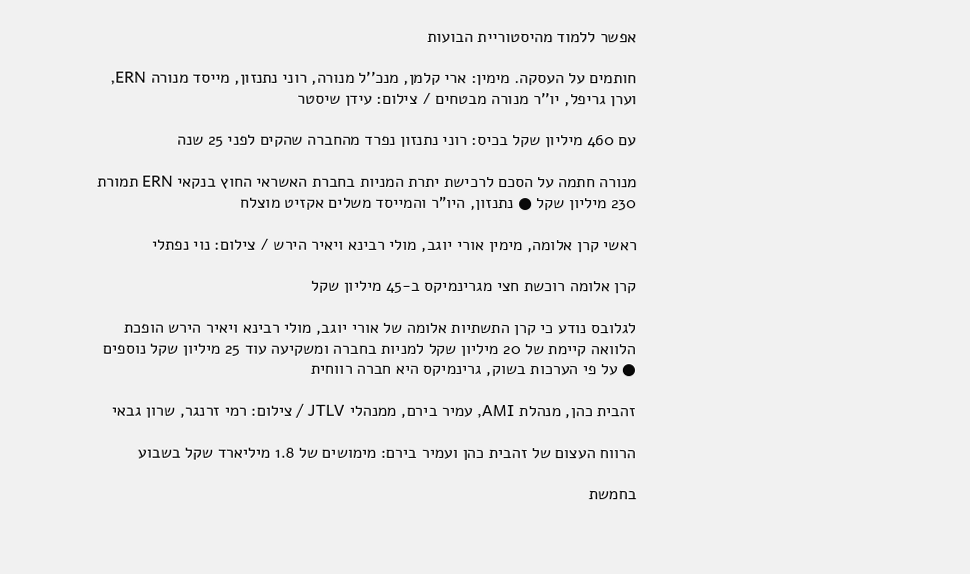אפשר ללמוד מהיסטוריית הבועות

חותמים על העסקה. מימין: ארי קלמן, מנכ''ל מנורה, רוני נתנזון, מייסד מנורה ERN, וערן גריפל, יו''ר מנורה מבטחים / צילום: עידן שיסטר

עם 460 מיליון שקל בכיס: רוני נתנזון נפרד מהחברה שהקים לפני 25 שנה

מנורה חתמה על הסכם לרכישת יתרת המניות בחברת האשראי החוץ בנקאי ERN תמורת 230 מיליון שקל ● נתנזון, היו"ר והמייסד משלים אקזיט מוצלח

ראשי קרן אלומה, מימין אורי יוגב, מולי רבינא ויאיר הירש / צילום: נוי נפתלי

קרן אלומה רוכשת חצי מגרינמיקס ב-45 מיליון שקל

לגלובס נודע כי קרן התשתיות אלומה של אורי יוגב, מולי רבינא ויאיר הירש הופכת הלוואה קיימת של 20 מיליון שקל למניות בחברה ומשקיעה עוד 25 מיליון שקל נוספים ● על פי הערכות בשוק, גרינמיקס היא חברה רווחית

זהבית כהן, מנהלת AMI, עמיר בירם, ממנהלי JTLV / צילום: רמי זרנגר, שרון גבאי

הרווח העצום של זהבית כהן ועמיר בירם: מימושים של 1.8 מיליארד שקל בשבוע

בחמשת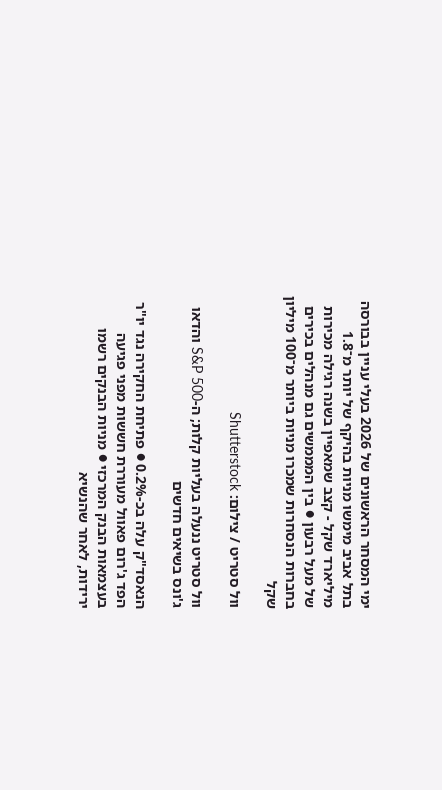ימי המסחר הראשונים של 2026 בעלי עניין בבורסה בתל אביב מימשו מניות בהיקף של יותר מ־1.8 מיליארד שקל - קצב שמאפיין בשנה רגילה מכירות של מעל רבעון ● בין המממשים גם מנהלים בכירים בחברות הנסחרות שמכרו מניות ביותר מ־100 מיליון שקל

וול סטריט / צילום: Shutterstock

וול סטריט ננעלה בעליות קלות; ה-S&P 500 והדאו ג'ונס בשיאים חדשים

הנאסד"ק עלה בכ-0.2% ● פתיחת החקירה נגד יו"ר הפד ג'רום פאוול מעוררת חששות מפני פגיעה בעצמאות הבנק המרכזי ● מניות הבנקים רשמו ירידות, לאחר שהנשיא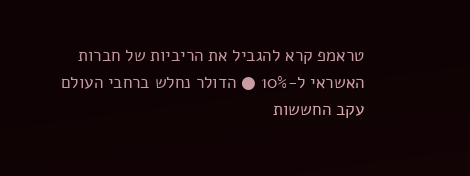טראמפ קרא להגביל את הריביות של חברות האשראי ל-10% ● הדולר נחלש ברחבי העולם עקב החששות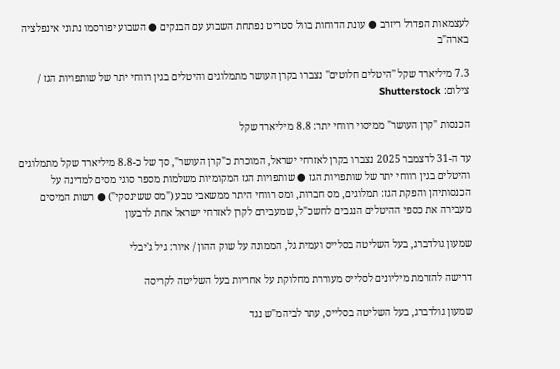לעצמאות הפדרל ריזרב ● עונת הדוחות בוול סטריט נפתחת השבוע עם הבנקים ● השבוע יפורסמו נתוני אינפלציה בארה"ב

7.3 מיליארד שקל ''היטלים חלוטים'' נצברו בקרן העושר מתמלוגים והיטלים בגין רווחי יתר של שותפויות הגז / צילום: Shutterstock

הכנסות "קרן העושר" ממיסוי רווחי יתר: 8.8 מיליארד שקל

עד ה-31 לדצמבר 2025 נצברו בקרן לאזרחי ישראל, המוכרת כ"קרן העושר", סך של כ-8.8 מיליארד שקל מתמלוגים והיטלים בגין רווחי יתר של שותפויות הגז ● שותפויות הגז המקומיות משלמות מספר סוגי מסים למדינה על הכנסותיהן והפקת הגז: תמלוגים, מס חברות, ומס רווחי היתר ממשאבי טבע ("מס ששינסקי") ● רשות המיסים מעבירה את כספי ההיטלים הנגבים לחשכ"ל, שמעבירם לקרן לאזרחי ישראל אחת לרבעון

שמעון גולדברג, בעל השליטה בסלייס ועמית גל, הממונה על שוק ההון / איור: גיל ג'יבלי

דרישה להזרמת מיליונים לסלייס מעוררת מחלוקת על אחריות בעל השליטה לקריסה

שמעון גולדברג, בעל השליטה בסלייס, עתר לביהמ"ש נגד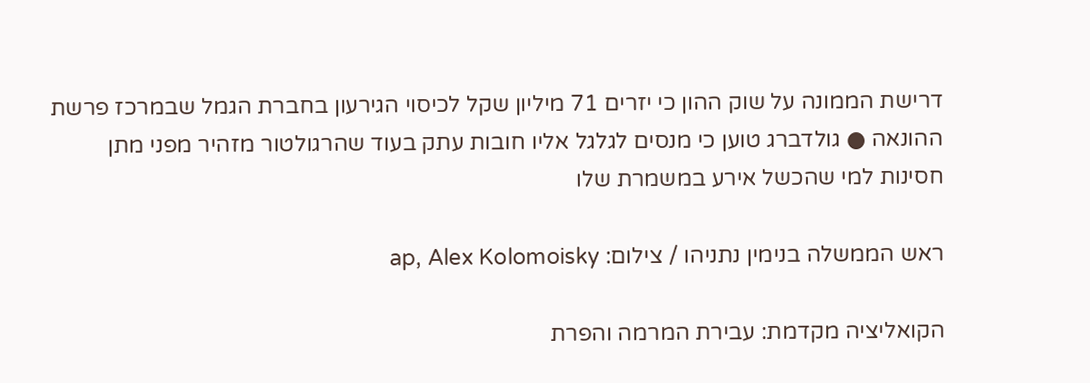דרישת הממונה על שוק ההון כי יזרים 71 מיליון שקל לכיסוי הגירעון בחברת הגמל שבמרכז פרשת ההונאה ● גולדברג טוען כי מנסים לגלגל אליו חובות עתק בעוד שהרגולטור מזהיר מפני מתן חסינות למי שהכשל אירע במשמרת שלו

ראש הממשלה בנימין נתניהו / צילום: ap, Alex Kolomoisky

הקואליציה מקדמת: עבירת המרמה והפרת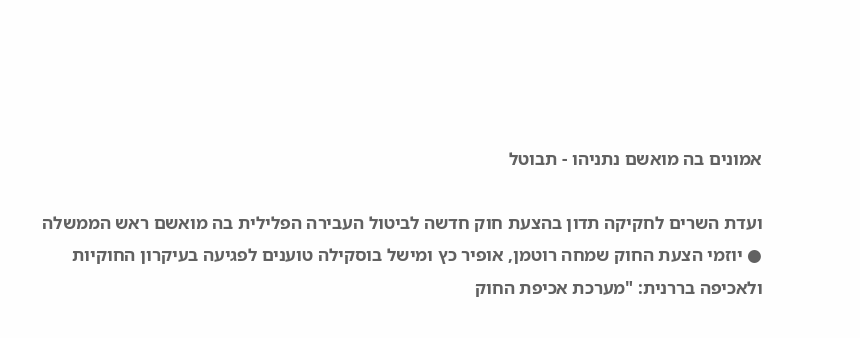אמונים בה מואשם נתניהו - תבוטל

ועדת השרים לחקיקה תדון בהצעת חוק חדשה לביטול העבירה הפלילית בה מואשם ראש הממשלה ● יוזמי הצעת החוק שמחה רוטמן, אופיר כץ ומישל בוסקילה טוענים לפגיעה בעיקרון החוקיות ולאכיפה בררנית: "מערכת אכיפת החוק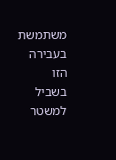משתמשת בעבירה הזו בשביל למשטר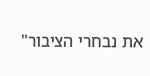את נבחרי הציבור"